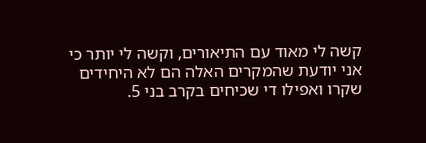קשה לי מאוד עם התיאורים, וקשה לי יותר כי אני יודעת שהמקרים האלה הם לא היחידים שקרו ואפילו די שכיחים בקרב בני 5.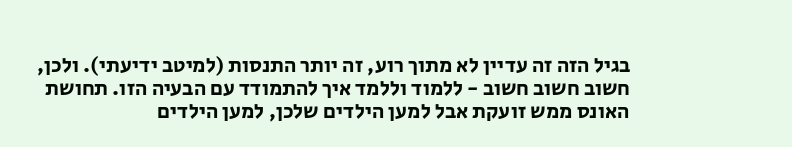בגיל הזה זה עדיין לא מתוך רוע, זה יותר התנסות (למיטב ידיעתי). ולכן, חשוב חשוב חשוב - ללמוד וללמד איך להתמודד עם הבעיה הזו. תחושת האונס ממש זועקת אבל למען הילדים שלכן, למען הילדים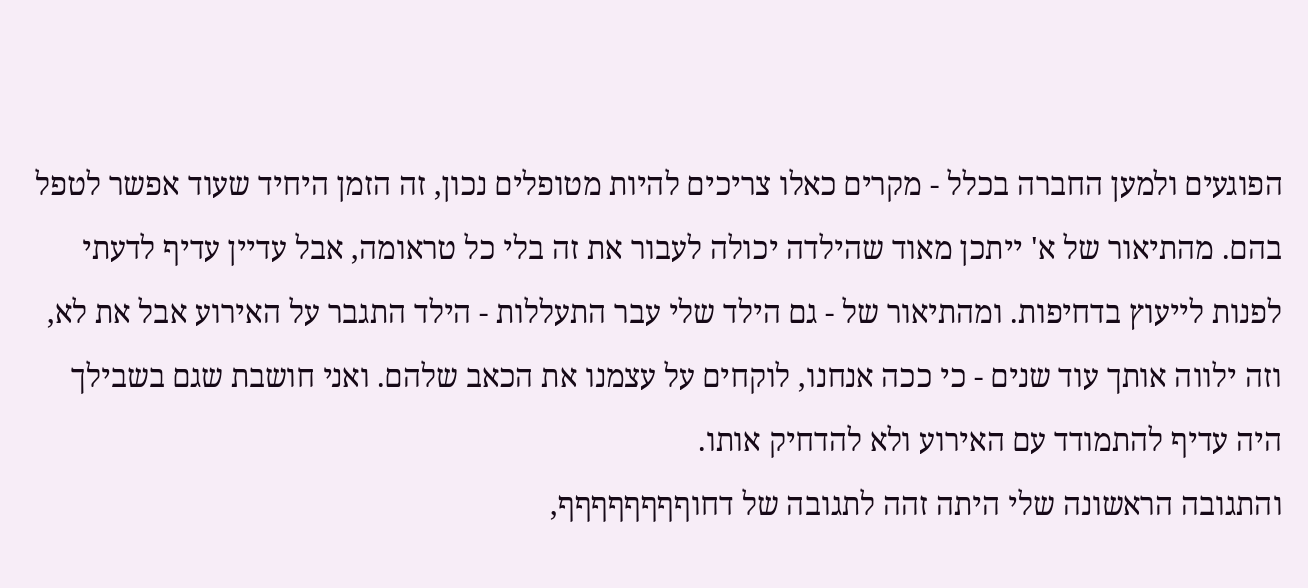הפוגעים ולמען החברה בכלל - מקרים כאלו צריכים להיות מטופלים נכון, זה הזמן היחיד שעוד אפשר לטפל בהם. מהתיאור של א' ייתכן מאוד שהילדה יכולה לעבור את זה בלי כל טראומה, אבל עדיין עדיף לדעתי לפנות לייעוץ בדחיפות. ומהתיאור של - גם הילד שלי עבר התעללות - הילד התגבר על האירוע אבל את לא, וזה ילווה אותך עוד שנים - כי ככה אנחנו, לוקחים על עצמנו את הכאב שלהם. ואני חושבת שגם בשבילך היה עדיף להתמודד עם האירוע ולא להדחיק אותו.
והתגובה הראשונה שלי היתה זהה לתגובה של דחוףףףףףףףף,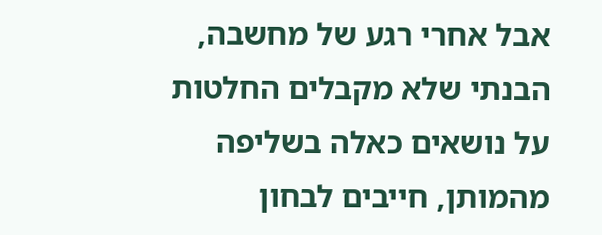אבל אחרי רגע של מחשבה, הבנתי שלא מקבלים החלטות על נושאים כאלה בשליפה מהמותן, חייבים לבחון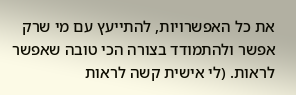את כל האפשרויות, להתייעץ עם מי שרק אפשר ולהתמודד בצורה הכי טובה שאפשר לראות. (לי אישית קשה לראות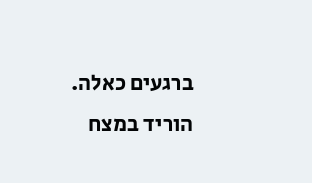ברגעים כאלה. הוריד במצח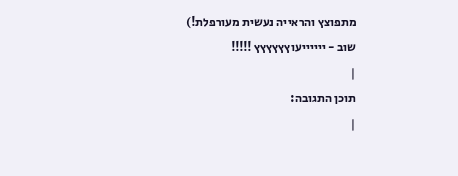מתפוצץ והראייה נעשית מעורפלת!)
שוב - ייייייעוץץץץץץ !!!!!
|
תוכן התגובה:
|